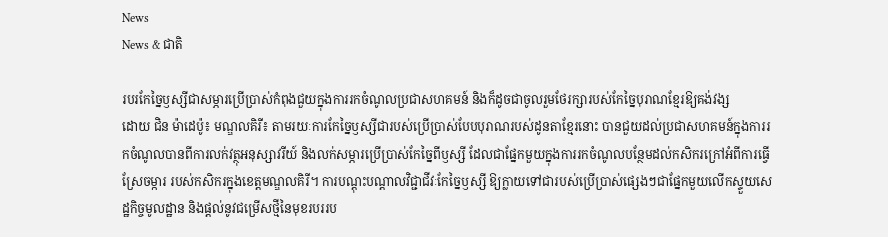News
News & ជាតិ

របរកែច្នៃឫស្សីជាសម្ភារប្រើប្រាស់កំពុងជួយក្នុងការរកចំណូលប្រជាសហគមន៍ និងក៏ដូចជាចូលរួមថែរក្សារបស់កែច្នៃបុរាណខ្មែរឱ្យគង់វង្ស
ដោយ ជិន ម៉ាដេប៉ូ៖ មណ្ឌលគិរី៖ តាមរយៈការកែច្នៃឫស្សីជារបស់ប្រើប្រាស់បែបបុរាណរបស់ដូនតាខ្មែរនោះ បានជួយដល់ប្រជាសហគមន៍ក្នុងការរកចំណូលបានពីការលក់វត្ថុអនុស្សាវរីយ៍ និងលក់សម្ភារប្រើប្រាស់កែច្នៃពីឫស្សី ដែលជាផ្នែកមួយក្នុងការរកចំណូលបន្ថែមដល់កសិករក្រៅអំពីការធ្វើស្រែចម្ការ របស់កសិករក្នុងខេត្តមណ្ឌលគិរី។ ការបណ្តុះបណ្តាលវិជ្ជាជីវៈកែច្នៃឫស្សី ឱ្យក្លាយទៅជារបស់ប្រើប្រាស់ផ្សេងៗជាផ្នែកមួយលើកស្ទួយសេដ្ឋកិច្ចមូលដ្ឋាន និងផ្តល់នូវជម្រើសថ្មីនៃមុខរបររប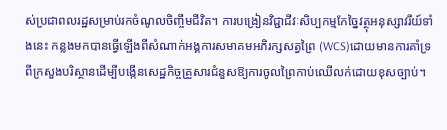ស់ប្រជាពលរដ្ឋសម្រាប់រកចំណូលចិញ្ចឹមជីវិត។ ការបង្រៀនវិជ្ជាជីវៈសិប្បកម្មកែច្នៃវត្ថុអនុស្សាវរីយ៍ទាំងនេះ កន្លងមកបានធ្វើឡើងពីសំណាក់អង្គការសមាគមអភិរក្សសត្វព្រៃ (WCS)ដោយមានការគាំទ្រពីក្រសួងបរិស្ថានដើម្បីបង្កើនសេដ្ឋកិច្ចគ្រួសារជំនួសឱ្យការចូលព្រៃកាប់ឈើលក់ដោយខុសច្បាប់។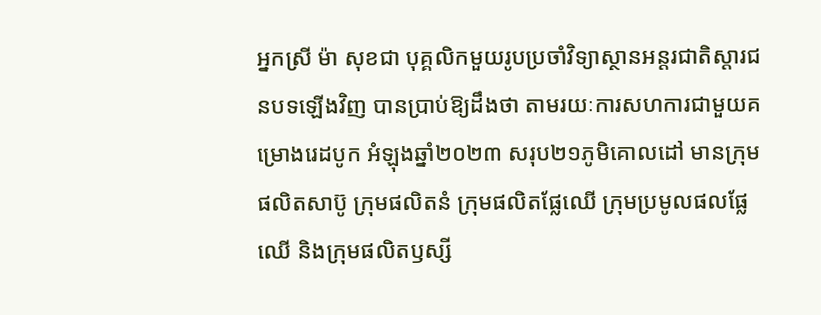អ្នកស្រី ម៉ា សុខជា បុគ្គលិកមួយរូបប្រចាំវិទ្យាស្ថានអន្តរជាតិស្តារជនបទឡើងវិញ បានប្រាប់ឱ្យដឹងថា តាមរយៈការសហការជាមួយគម្រោងរេដបូក អំឡុងឆ្នាំ២០២៣ សរុប២១ភូមិគោលដៅ មានក្រុមផលិតសាប៊ូ ក្រុមផលិតនំ ក្រុមផលិតផ្លែឈើ ក្រុមប្រមូលផលផ្លែឈើ និងក្រុមផលិតឫស្សី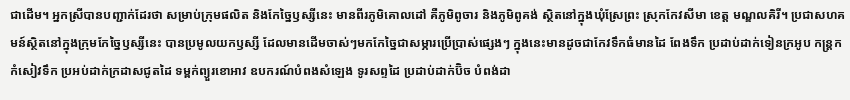ជាដើម។ អ្នកស្រីបានបញ្ជាក់ដែរថា សម្រាប់ក្រុមផលិត និងកែច្នៃឫស្សីនេះ មានពីរភូមិគោលដៅ គឺភូមិពូចារ និងភូមិពូគង់ ស្ថិតនៅក្នុងឃុំស្រែព្រះ ស្រុកកែវសីមា ខេត្ត មណ្ឌលគិរី។ ប្រជាសហគមន៍ស្ថិតនៅក្នុងក្រុមកែច្នៃឫស្សីនេះ បានប្រមូលយកឫស្សី ដែលមានដើមចាស់ៗមកកែច្នៃជាសម្ភារប្រើប្រាស់ផ្សេងៗ ក្នុងនេះមានដូចជាកែវទឹកធំមានដៃ ពែងទឹក ប្រដាប់ដាក់ទៀនក្រអូប កន្រ្តកកំសៀវទឹក ប្រអប់ដាក់ក្រដាសជូតដៃ ទម្ពក់ព្យួរខោអាវ ឧបករណ៍បំពងសំឡេង ទូរសព្ទដៃ ប្រដាប់ដាក់ប៊ិច បំពង់ដា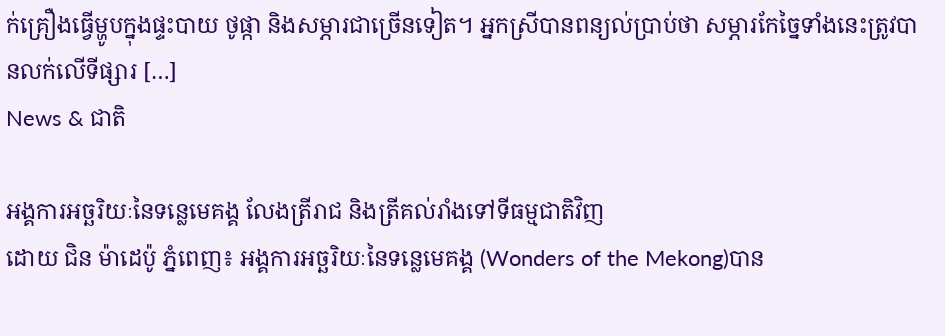ក់គ្រឿងធ្វើម្ហូបក្នុងផ្ទះបាយ ថូផ្កា និងសម្ភារជាច្រើនទៀត។ អ្នកស្រីបានពន្យល់ប្រាប់ថា សម្ភារកែច្នៃទាំងនេះត្រូវបានលក់លើទីផ្សារ […]
News & ជាតិ

អង្គការអច្ឆរិយៈនៃទន្លេមេគង្គ លែងត្រីរាជ និងត្រីគល់រាំងទៅទីធម្មជាតិវិញ
ដោយ ជិន ម៉ាដេប៉ូ ភ្នំពេញ៖ អង្គការអច្ឆរិយៈនៃទន្លេមេគង្គ (Wonders of the Mekong)បាន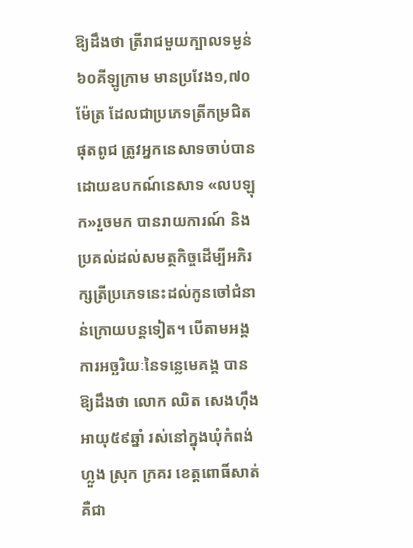ឱ្យដឹងថា ត្រីរាជមួយក្បាលទម្ងន់៦០គីឡូក្រាម មានប្រវែង១,៧០ម៉ែត្រ ដែលជាប្រភេទត្រីកម្រជិតផុតពូជ ត្រូវអ្នកនេសាទចាប់បានដោយឧបកណ៍នេសាទ «លបឡុក»រួចមក បានរាយការណ៍ និងប្រគល់ដល់សមត្ថកិច្ចដើម្បីអភិរក្សត្រីប្រភេទនេះដល់កូនចៅជំនាន់ក្រោយបន្តទៀត។ បើតាមអង្គការអច្ឆរិយៈនៃទន្លេមេគង្គ បានឱ្យដឹងថា លោក ឈិត សេងហ៊ឹង អាយុ៥៩ឆ្នាំ រស់នៅក្នុងឃុំកំពង់ហ្លួង ស្រុក ក្រគរ ខេត្ដពោធិ៍សាត់ គឺជា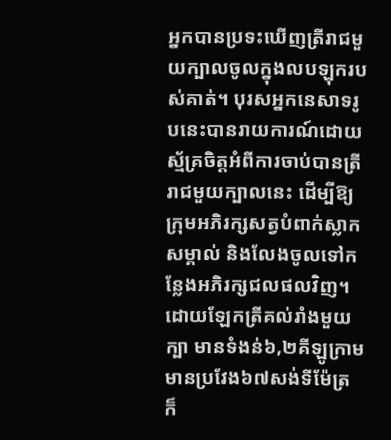អ្នកបានប្រទះឃើញត្រីរាជមួយក្បាលចូលក្នុងលបឡុករបស់គាត់។ បុរសអ្នកនេសាទរូបនេះបានរាយការណ៍ដោយស្ម័គ្រចិត្តអំពីការចាប់បានត្រីរាជមួយក្បាលនេះ ដើម្បីឱ្យក្រុមអភិរក្សសត្វបំពាក់ស្លាកសម្គាល់ និងលែងចូលទៅកន្លែងអភិរក្សជលផលវិញ។ ដោយឡែកត្រីគល់រាំងមួយក្បា មានទំងន់៦,២គីឡូក្រាម មានប្រវែង៦៧សង់ទីម៉ែត្រ ក៏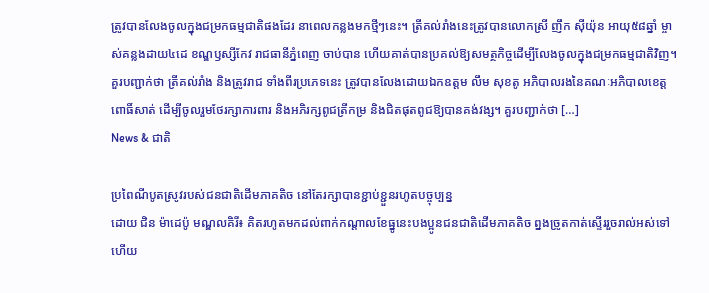ត្រូវបានលែងចូលក្នុងជម្រកធម្មជាតិផងដែរ នាពេលកន្លងមកថ្មីៗនេះ។ ត្រីគល់រាំងនេះត្រូវបានលោកស្រី ញឹក ស៊ីយ៉ុន អាយុ៥៨ឆ្នាំ ម្ចាស់គន្លងដាយ៤ដេ ខណ្ឌឫស្សីកែវ រាជធានីភ្នំពេញ ចាប់បាន ហើយគាត់បានប្រគល់ឱ្យសមត្ថកិច្ចដើម្បីលែងចូលក្នុងជម្រកធម្មជាតិវិញ។ គួរបញ្ជាក់ថា ត្រីគល់រាំង និងត្រូវរាជ ទាំងពីរប្រភេទនេះ ត្រូវបានលែងដោយឯកឧត្តម លឹម សុខតូ អភិបាលរងនៃគណៈអភិបាលខេត្តពោធិ៍សាត់ ដើម្បីចូលរួមថែរក្សាការពារ និងអភិរក្សពូជត្រីកម្រ និងជិតផុតពូជឱ្យបានគង់វង្ស។ គួរបញ្ជាក់ថា […]
News & ជាតិ

ប្រពៃណីបូតស្រូវរបស់ជនជាតិដើមភាគតិច នៅតែរក្សាបានខ្ជាប់ខ្ជួនរហូតបច្ចុប្បន្ន
ដោយ ជិន ម៉ាដេប៉ូ មណ្ឌលគិរី៖ គិតរហូតមកដល់ពាក់កណ្តាលខែធ្នូនេះបងប្អូនជនជាតិដើមភាគតិច ព្នងច្រូតកាត់ស្ទើររួចរាល់អស់ទៅហើយ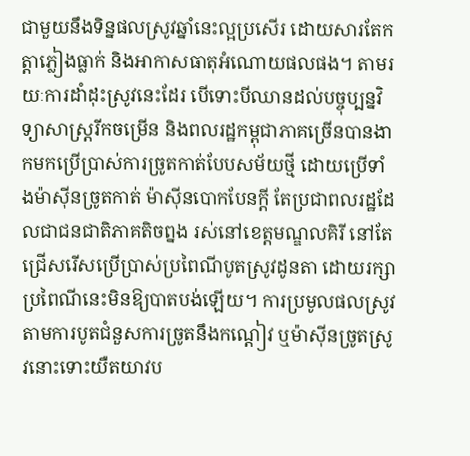ជាមួយនឹងទិន្នផលស្រូវឆ្នាំនេះល្អប្រសើរ ដោយសារតែកត្តាភ្លៀងធ្លាក់ និងអាកាសធាតុអំណោយផលផង។ តាមរយៈការដាំដុះស្រូវនេះដែរ បើទោះបីឈានដល់បច្ចុប្បន្នវិទ្យាសាស្រ្តរីកចម្រើន និងពលរដ្ឋកម្ពុជាភាគច្រើនបានងាកមកប្រើប្រាស់ការច្រូតកាត់បែបសម័យថ្មី ដោយប្រើទាំងម៉ាស៊ីនច្រូតកាត់ ម៉ាស៊ីនបោកបែនក្តី តែប្រជាពលរដ្ឋដែលជាជនជាតិភាគតិចព្នង រស់នៅខេត្តមណ្ឌលគិរី នៅតែជ្រើសរើសប្រើប្រាស់ប្រពៃណីបូតស្រូវដូនតា ដោយរក្សាប្រពៃណីនេះមិនឱ្យបាតបង់ឡើយ។ ការប្រមូលផលស្រូវតាមការបូតជំនួសការច្រូតនឹងកណ្តៀវ ឬម៉ាស៊ីនច្រូតស្រូវនោះទោះយឺតយាវប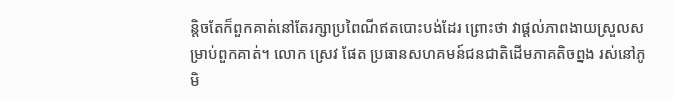ន្តិចតែក៏ពួកគាត់នៅតែរក្សាប្រពៃណីឥតបោះបង់ដែរ ព្រោះថា វាផ្តល់ភាពងាយស្រួលសម្រាប់ពួកគាត់។ លោក ស្រេវ ផែត ប្រធានសហគមន៍ជនជាតិដើមភាគតិចព្នង រស់នៅភូមិ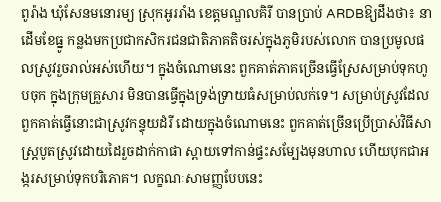ពូរ៉ាង ឃុំសែនមនោរម្យ ស្រុកអូររាំង ខេត្តមណ្ឌលគិរី បានប្រាប់ ARDBឱ្យដឹងថា៖ នាដើមខែធ្នូ កន្លងមកប្រជាកសិករជនជាតិភាគតិចរស់ក្នុងភូមិរបស់លោក បានប្រមូលផលស្រូវរួចរាល់អស់ហើយ។ ក្នុងចំណោមនេះ ពួកគាត់ភាគច្រើនធ្វើស្រែសម្រាប់ទុកហូបចុក ក្នុងក្រុមគ្រួសារ មិនបានធ្វើក្នុងទ្រង់ទ្រាយធំសម្រាប់លក់ទេ។ សម្រាប់ស្រូវដែលពួកគាត់ធ្វើនោះជាស្រូវកន្ទុយដំរី ដោយក្នុងចំណោមនេះ ពួកគាត់ច្រើនប្រើប្រាស់វិធីសាស្រ្តបូតស្រូវដោយដៃរួចដាក់កាផា ស្ពាយទៅកាន់ផ្ទះសម្បែងមុនហាល ហើយបុកជាអង្ករសម្រាប់ទុកបរិភោគ។ លក្ខណៈសាមញ្ញបែបនេះ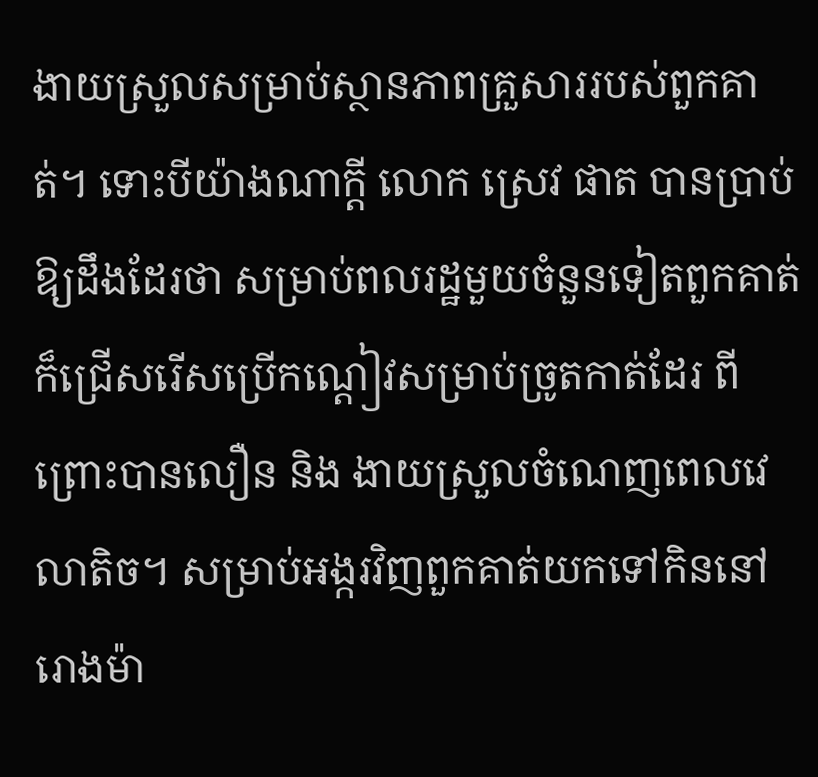ងាយស្រួលសម្រាប់ស្ថានភាពគ្រួសាររបស់ពួកគាត់។ ទោះបីយ៉ាងណាក្តី លោក ស្រេវ ផាត បានប្រាប់ឱ្យដឹងដែរថា សម្រាប់ពលរដ្ឋមួយចំនួនទៀតពួកគាត់ក៏ជ្រើសរើសប្រើកណ្តៀវសម្រាប់ច្រូតកាត់ដែរ ពីព្រោះបានលឿន និង ងាយស្រួលចំណេញពេលវេលាតិច។ សម្រាប់អង្ករវិញពួកគាត់យកទៅកិននៅរោងម៉ា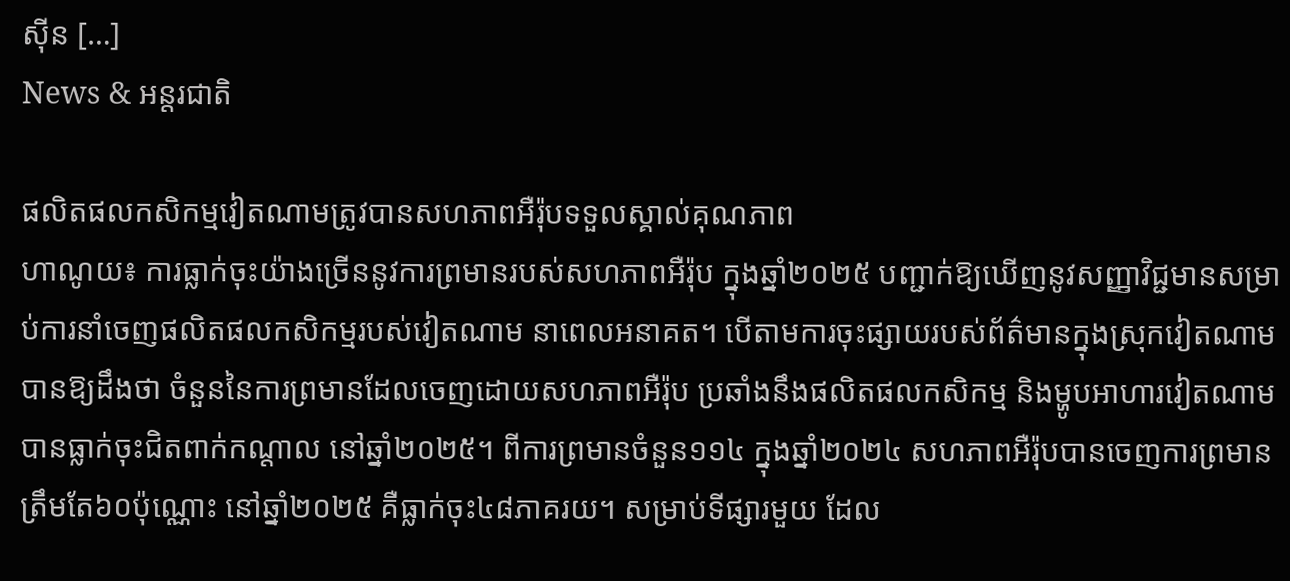ស៊ីន […]
News & អន្តរជាតិ

ផលិតផលកសិកម្មវៀតណាមត្រូវបានសហភាពអឺរ៉ុបទទួលស្គាល់គុណភាព
ហាណូយ៖ ការធ្លាក់ចុះយ៉ាងច្រើននូវការព្រមានរបស់សហភាពអឺរ៉ុប ក្នុងឆ្នាំ២០២៥ បញ្ជាក់ឱ្យឃើញនូវសញ្ញាវិជ្ជមានសម្រាប់ការនាំចេញផលិតផលកសិកម្មរបស់វៀតណាម នាពេលអនាគត។ បើតាមការចុះផ្សាយរបស់ព័ត៌មានក្នុងស្រុកវៀតណាម បានឱ្យដឹងថា ចំនួននៃការព្រមានដែលចេញដោយសហភាពអឺរ៉ុប ប្រឆាំងនឹងផលិតផលកសិកម្ម និងម្ហូបអាហារវៀតណាម បានធ្លាក់ចុះជិតពាក់កណ្តាល នៅឆ្នាំ២០២៥។ ពីការព្រមានចំនួន១១៤ ក្នុងឆ្នាំ២០២៤ សហភាពអឺរ៉ុបបានចេញការព្រមានត្រឹមតែ៦០ប៉ុណ្ណោះ នៅឆ្នាំ២០២៥ គឺធ្លាក់ចុះ៤៨ភាគរយ។ សម្រាប់ទីផ្សារមួយ ដែល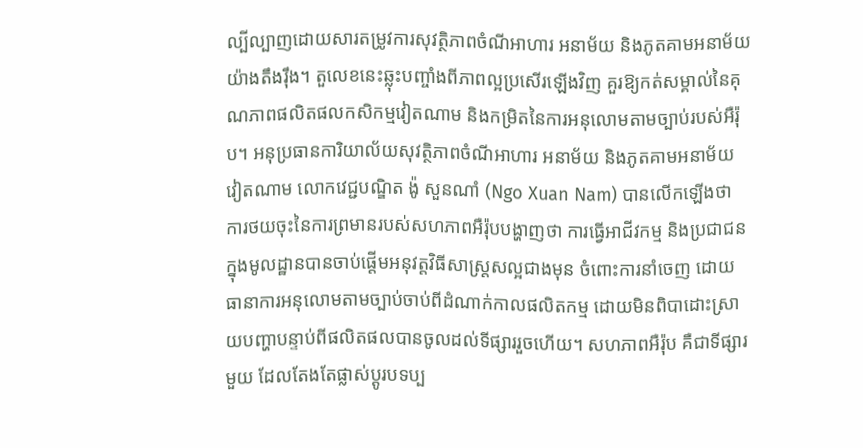ល្បីល្បាញដោយសារតម្រូវការសុវត្ថិភាពចំណីអាហារ អនាម័យ និងភូតគាមអនាម័យ យ៉ាងតឹងរ៉ឹង។ តួលេខនេះឆ្លុះបញ្ចាំងពីភាពល្អប្រសើរឡើងវិញ គួរឱ្យកត់សម្គាល់នៃគុណភាពផលិតផលកសិកម្មវៀតណាម និងកម្រិតនៃការអនុលោមតាមច្បាប់របស់អឺរ៉ុប។ អនុប្រធានការិយាល័យសុវត្ថិភាពចំណីអាហារ អនាម័យ និងភូតគាមអនាម័យវៀតណាម លោកវេជ្ជបណ្ឌិត ង៉ូ សួនណាំ (Ngo Xuan Nam) បានលើកឡើងថា ការថយចុះនៃការព្រមានរបស់សហភាពអឺរ៉ុបបង្ហាញថា ការធ្វើអាជីវកម្ម និងប្រជាជនក្នុងមូលដ្ឋានបានចាប់ផ្តើមអនុវត្តវិធីសាស្រ្តសល្អជាងមុន ចំពោះការនាំចេញ ដោយធានាការអនុលោមតាមច្បាប់ចាប់ពីដំណាក់កាលផលិតកម្ម ដោយមិនពិបាដោះស្រាយបញ្ហាបន្ទាប់ពីផលិតផលបានចូលដល់ទីផ្សាររួចហើយ។ សហភាពអឺរ៉ុប គឺជាទីផ្សារមួយ ដែលតែងតែផ្លាស់ប្តូរបទប្ប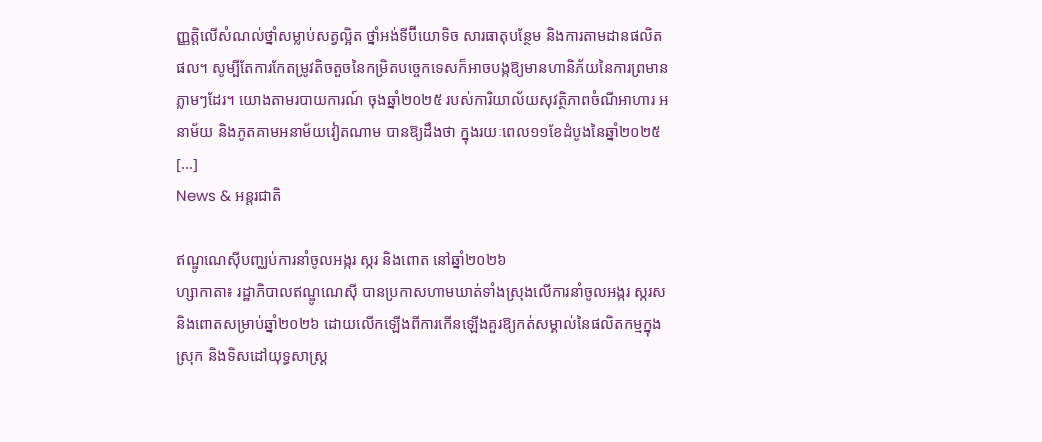ញ្ញត្តិលើសំណល់ថ្នាំសម្លាប់សត្វល្អិត ថ្នាំអង់ទីប៊ីយោទិច សារធាតុបន្ថែម និងការតាមដានផលិតផល។ សូម្បីតែការកែតម្រូវតិចតួចនៃកម្រិតបច្ចេកទេសក៏អាចបង្កឱ្យមានហានិភ័យនៃការព្រមានភ្លាមៗដែរ។ យោងតាមរបាយការណ៍ ចុងឆ្នាំ២០២៥ របស់ការិយាល័យសុវត្ថិភាពចំណីអាហារ អនាម័យ និងភូតគាមអនាម័យវៀតណាម បានឱ្យដឹងថា ក្នុងរយៈពេល១១ខែដំបូងនៃឆ្នាំ២០២៥ […]
News & អន្តរជាតិ

ឥណ្ឌូណេស៊ីបញ្ឈប់ការនាំចូលអង្ករ ស្ករ និងពោត នៅឆ្នាំ២០២៦
ហ្សាកាតា៖ រដ្ឋាភិបាលឥណ្ឌូណេស៊ី បានប្រកាសហាមឃាត់ទាំងស្រុងលើការនាំចូលអង្ករ ស្ករស និងពោតសម្រាប់ឆ្នាំ២០២៦ ដោយលើកឡើងពីការកើនឡើងគួរឱ្យកត់សម្គាល់នៃផលិតកម្មក្នុងស្រុក និងទិសដៅយុទ្ធសាស្ត្រ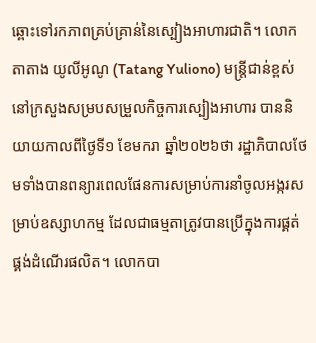ឆ្ពោះទៅរកភាពគ្រប់គ្រាន់នៃស្បៀងអាហារជាតិ។ លោក តាតាង យូលីអូណូ (Tatang Yuliono) មន្ត្រីជាន់ខ្ពស់នៅក្រសួងសម្របសម្រួលកិច្ចការស្បៀងអាហារ បាននិយាយកាលពីថ្ងៃទី១ ខែមករា ឆ្នាំ២០២៦ថា រដ្ឋាភិបាលថែមទាំងបានពន្យារពេលផែនការសម្រាប់ការនាំចូលអង្ករសម្រាប់ឧស្សាហកម្ម ដែលជាធម្មតាត្រូវបានប្រើក្នុងការផ្គត់ផ្គង់ដំណើរផលិត។ លោកបា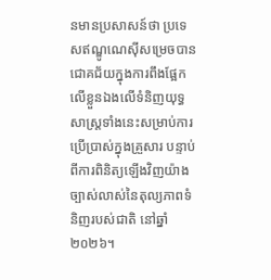នមានប្រសាសន៍ថា ប្រទេសឥណ្ឌូណេស៊ីសម្រេចបានជោគជ័យក្នុងការពឹងផ្អែកលើខ្លួនឯងលើទំនិញយុទ្ធសាស្ត្រទាំងនេះសម្រាប់ការប្រើប្រាស់ក្នុងគ្រួសារ បន្ទាប់ពីការពិនិត្យឡើងវិញយ៉ាងច្បាស់លាស់នៃតុល្យភាពទំនិញរបស់ជាតិ នៅឆ្នាំ២០២៦។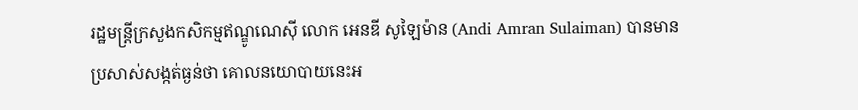រដ្ឋមន្ត្រីក្រសួងកសិកម្មឥណ្ឌូណេស៊ី លោក អេនឌី សូឡៃម៉ាន (Andi Amran Sulaiman) បានមានប្រសាស់សង្កត់ធ្ងន់ថា គោលនយោបាយនេះអ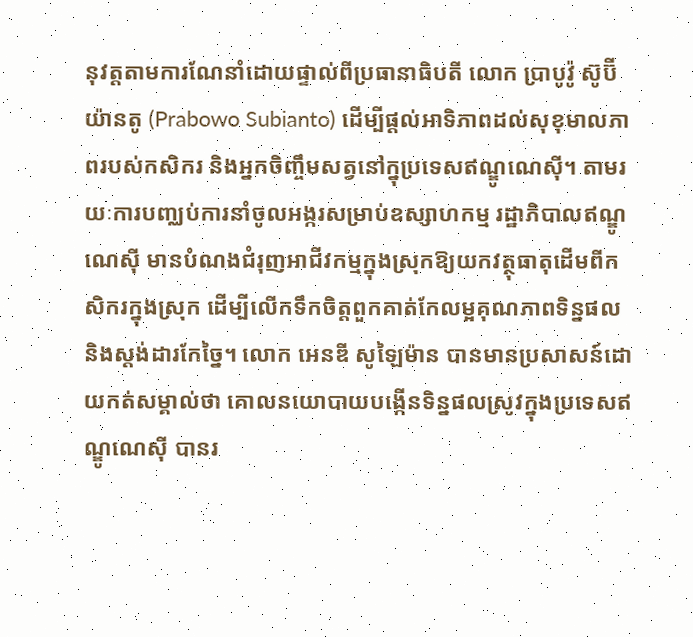នុវត្តតាមការណែនាំដោយផ្ទាល់ពីប្រធានាធិបតី លោក ប្រាបូវ៉ូ ស៊ូប៊ីយ៉ានតូ (Prabowo Subianto) ដើម្បីផ្តល់អាទិភាពដល់សុខុមាលភាពរបស់កសិករ និងអ្នកចិញ្ចឹមសត្វនៅក្នុប្រទេសឥណ្ឌូណេស៊ី។ តាមរយៈការបញ្ឈប់ការនាំចូលអង្ករសម្រាប់ឧស្សាហកម្ម រដ្ឋាភិបាលឥណ្ឌូណេស៊ី មានបំណងជំរុញអាជីវកម្មក្នុងស្រុកឱ្យយកវត្ថុធាតុដើមពីកសិករក្នុងស្រុក ដើម្បីលើកទឹកចិត្តពួកគាត់កែលម្អគុណភាពទិន្នផល និងស្តង់ដារកែច្នៃ។ លោក អេនឌី សូឡៃម៉ាន បានមានប្រសាសន៍ដោយកត់សម្គាល់ថា គោលនយោបាយបង្កើនទិន្នផលស្រូវក្នុងប្រទេសឥណ្ឌូណេស៊ី បានរ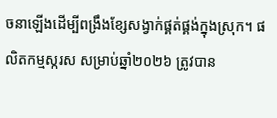ចនាឡើងដើម្បីពង្រឹងខ្សែសង្វាក់ផ្គត់ផ្គង់ក្នុងស្រុក។ ផលិតកម្មស្ករស សម្រាប់ឆ្នាំ២០២៦ ត្រូវបាន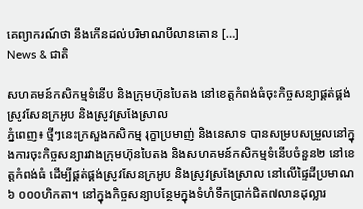គេព្យាករណ៍ថា នឹងកើនដល់បរិមាណបីលានតោន […]
News & ជាតិ

សហគមន៍កសិកម្មទំនើប និងក្រុមហ៊ុនបៃតង នៅខេត្តកំពង់ធំចុះកិច្ចសន្យាផ្គត់ផ្គង់ស្រូវសែនក្រអូប និងស្រូវស្រងែស្រាល
ភ្នំពេញ៖ ថ្មីៗនេះក្រសួងកសិកម្ម រុក្ខាប្រមាញ់ និងនេសាទ បានសម្របសម្រួលនៅក្នុងការចុះកិច្ចសន្យារវាងក្រុមហ៊ុនបៃតង និងសហគមន៍កសិកម្មទំនើបចំនួន២ នៅខេត្តកំពង់ធំ ដើម្បីផ្គត់ផ្គង់ស្រូវសែនក្រអូប និងស្រូវស្រងែស្រាល នៅលើផ្ទៃដីប្រមាណ៦ ០០០ហិកតា។ នៅក្នុងកិច្ចសន្យាបន្ថែមក្នុងទំហំទឹកប្រាក់ជិត៧លានដុល្លារ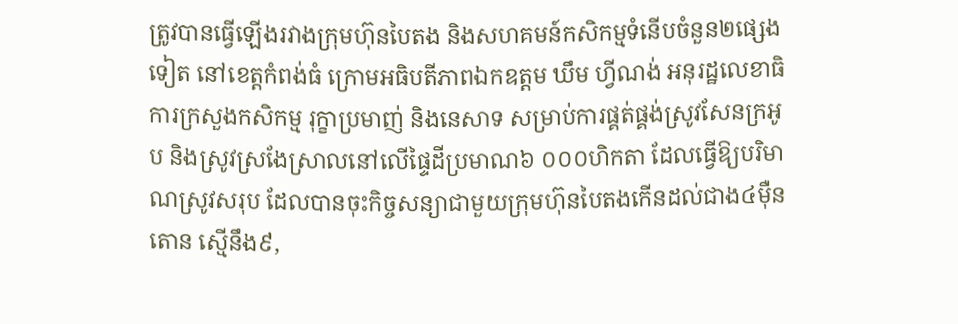ត្រូវបានធ្វើឡើងរវាងក្រុមហ៊ុនបៃតង និងសហគមន៍កសិកម្មទំនើបចំនួន២ផ្សេងទៀត នៅខេត្តកំពង់ធំ ក្រោមអធិបតីភាពឯកឧត្តម ឃឹម ហ្វីណង់ អនុរដ្ឋលេខាធិការក្រសួងកសិកម្ម រុក្ខាប្រមាញ់ និងនេសាទ សម្រាប់ការផ្គត់ផ្គង់ស្រូវសែនក្រអូប និងស្រូវស្រងែស្រាលនៅលើផ្ទៃដីប្រមាណ៦ ០០០ហិកតា ដែលធ្វើឱ្យបរិមាណស្រូវសរុប ដែលបានចុះកិច្ចសន្យាជាមួយក្រុមហ៊ុនបៃតងកើនដល់ជាង៤មុឺនតោន ស្មើនឹង៩,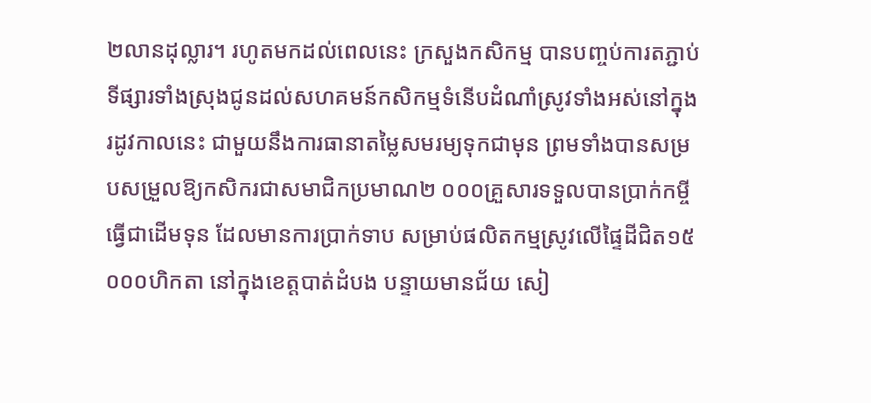២លានដុល្លារ។ រហូតមកដល់ពេលនេះ ក្រសួងកសិកម្ម បានបញ្ចប់ការតភ្ជាប់ទីផ្សារទាំងស្រុងជូនដល់សហគមន៍កសិកម្មទំនើបដំណាំស្រូវទាំងអស់នៅក្នុងរដូវកាលនេះ ជាមួយនឹងការធានាតម្លៃសមរម្យទុកជាមុន ព្រមទាំងបានសម្របសម្រួលឱ្យកសិករជាសមាជិកប្រមាណ២ ០០០គ្រួសារទទួលបានប្រាក់កម្ចីធ្វើជាដើមទុន ដែលមានការប្រាក់ទាប សម្រាប់ផលិតកម្មស្រូវលើផ្ទៃដីជិត១៥ ០០០ហិកតា នៅក្នុងខេត្តបាត់ដំបង បន្ទាយមានជ័យ សៀ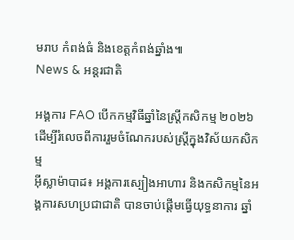មរាប កំពង់ធំ និងខេត្តកំពង់ឆ្នាំង៕
News & អន្តរជាតិ

អង្គការ FAO បើកកម្មវិធីឆ្នាំនៃស្ត្រីកសិកម្ម ២០២៦ ដើម្បីរំលេចពីការរួមចំណែករបស់ស្ត្រីក្នុងវិស័យកសិកម្ម
អ៊ីស្លាម៉ាបាដ៖ អង្គការស្បៀងអាហារ និងកសិកម្មនៃអង្គការសហប្រជាជាតិ បានចាប់ផ្តើមធ្វើយុទ្ធនាការ ឆ្នាំ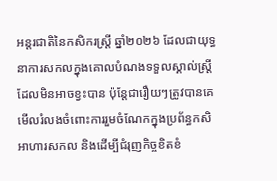អន្តរជាតិនៃកសិករស្ត្រី ឆ្នាំ២០២៦ ដែលជាយុទ្ធនាការសកលក្នុងគោលបំណងទទួលស្គាល់ស្ត្រី ដែលមិនអាចខ្វះបាន ប៉ុន្តែជារឿយៗត្រូវបានគេមើលរំលងចំពោះការរួមចំណែកក្នុងប្រព័ន្ធកសិអាហារសកល និងដើម្បីជំរុញកិច្ចខិតខំ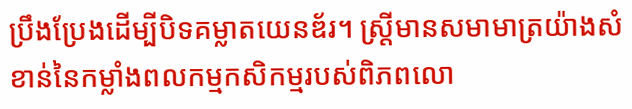ប្រឹងប្រែងដើម្បីបិទគម្លាតយេនឌ័រ។ ស្ត្រីមានសមាមាត្រយ៉ាងសំខាន់នៃកម្លាំងពលកម្មកសិកម្មរបស់ពិភពលោ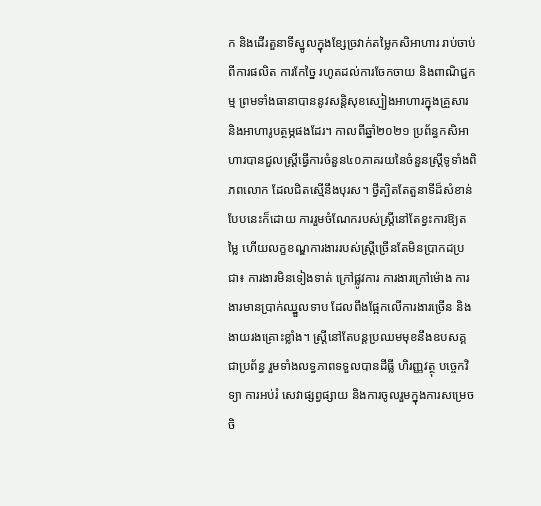ក និងដើរតួនាទីស្នូលក្នុងខ្សែច្រវាក់តម្លៃកសិអាហារ រាប់ចាប់ពីការផលិត ការកែច្នៃ រហូតដល់ការចែកចាយ និងពាណិជ្ជកម្ម ព្រមទាំងធានាបាននូវសន្តិសុខស្បៀងអាហារក្នុងគ្រួសារ និងអាហារូបត្ថម្ភផងដែរ។ កាលពីឆ្នាំ២០២១ ប្រព័ន្ធកសិអាហារបានជួលស្ត្រីធ្វើការចំនួន៤០ភាគរយនៃចំនួនស្ត្រីទូទាំងពិភពលោក ដែលជិតស្មើនឹងបុរស។ ថ្វីត្បិតតែតួនាទីដ៏សំខាន់បែបនេះក៏ដោយ ការរួមចំណែករបស់ស្ត្រីនៅតែខ្វះការឱ្យតម្លៃ ហើយលក្ខខណ្ឌការងាររបស់ស្ត្រីច្រើនតែមិនប្រាកដប្រជា៖ ការងារមិនទៀងទាត់ ក្រៅផ្លូវការ ការងារក្រៅម៉ោង ការងារមានប្រាក់ឈ្នួលទាប ដែលពឹងផ្អែកលើការងារច្រើន និងងាយរងគ្រោះខ្លាំង។ ស្ត្រីនៅតែបន្តប្រឈមមុខនឹងឧបសគ្គជាប្រព័ន្ធ រួមទាំងលទ្ធភាពទទួលបានដីធ្លី ហិរញ្ញវត្ថុ បច្ចេកវិទ្យា ការអប់រំ សេវាផ្សព្វផ្សាយ និងការចូលរួមក្នុងការសម្រេចចិ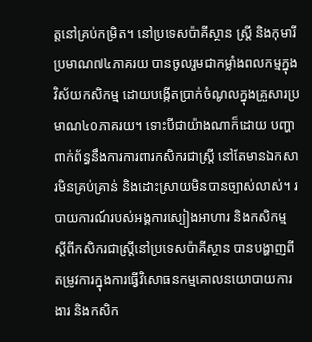ត្តនៅគ្រប់កម្រិត។ នៅប្រទេសប៉ាគីស្ថាន ស្ត្រី និងកុមារី ប្រមាណ៧៤ភាគរយ បានចូលរួមជាកម្លាំងពលកម្មក្នុងវិស័យកសិកម្ម ដោយបង្កើតប្រាក់ចំណូលក្នុងគ្រួសារប្រមាណ៤០ភាគរយ។ ទោះបីជាយ៉ាងណាក៏ដោយ បញ្ហាពាក់ព័ន្ធនឹងការការពារកសិករជាស្ត្រី នៅតែមានឯកសារមិនគ្រប់គ្រាន់ និងដោះស្រាយមិនបានច្បាស់លាស់។ របាយការណ៍របស់អង្គការស្បៀងអាហារ និងកសិកម្ម ស្តីពីកសិករជាស្ត្រីនៅប្រទេសប៉ាគីស្ថាន បានបង្ហាញពីតម្រូវការក្នុងការធ្វើវិសោធនកម្មគោលនយោបាយការងារ និងកសិក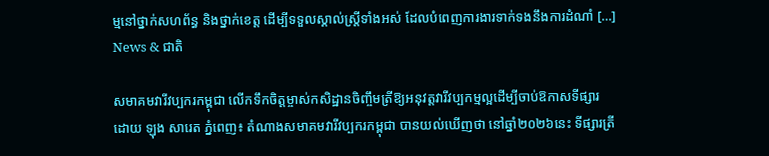ម្មនៅថ្នាក់សហព័ន្ធ និងថ្នាក់ខេត្ត ដើម្បីទទួលស្គាល់ស្ត្រីទាំងអស់ ដែលបំពេញការងារទាក់ទងនឹងការដំណាំ […]
News & ជាតិ

សមាគមវារីវប្បករកម្ពុជា លើកទឹកចិត្តម្ចាស់កសិដ្ឋានចិញ្ចឹមត្រីឱ្យអនុវត្តវារីវប្បកម្មល្អដើម្បីចាប់ឱកាសទីផ្សារ
ដោយ ឡុង សារេត ភ្នំពេញ៖ តំណាងសមាគមវារីវប្បករកម្ពុជា បានយល់ឃើញថា នៅឆ្នាំ២០២៦នេះ ទីផ្សារត្រី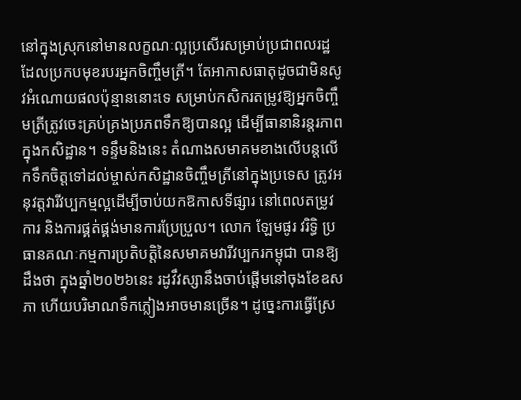នៅក្នុងស្រុកនៅមានលក្ខណៈល្អប្រសើរសម្រាប់ប្រជាពលរដ្ឋ ដែលប្រកបមុខរបរអ្នកចិញ្ចឹមត្រី។ តែអាកាសធាតុដូចជាមិនសូវអំណោយផលប៉ុន្មាននោះទេ សម្រាប់កសិករតម្រូវឱ្យអ្នកចិញ្ចឹមត្រីត្រូវចេះគ្រប់គ្រងប្រភពទឹកឱ្យបានល្អ ដើម្បីធានានិរន្តរភាពក្នុងកសិដ្ឋាន។ ទន្ទឹមនិងនេះ តំណាងសមាគមខាងលើបន្តលើកទឹកចិត្តទៅដល់ម្ចាស់កសិដ្ឋានចិញ្ចឹមត្រីនៅក្នុងប្រទេស ត្រូវអនុវត្តវារីវប្បកម្មល្អដើម្បីចាប់យកឱកាសទីផ្សារ នៅពេលតម្រូវការ និងការផ្គត់ផ្គង់មានការប្រែប្រួល។ លោក ឡែមផូរ វរិទ្ធិ ប្រធានគណៈកម្មការប្រតិបត្តិនៃសមាគមវារីវប្បករកម្ពុជា បានឱ្យដឹងថា ក្នុងឆ្នាំ២០២៦នេះ រដូវឹវស្សានឹងចាប់ផ្តើមនៅចុងខែឧសភា ហើយបរិមាណទឹកភ្លៀងអាចមានច្រើន។ ដូច្នេះការធ្វើស្រែ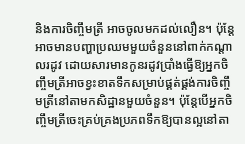និងការចិញ្ចឹមត្រី អាចចូលមកដល់លឿន។ ប៉ុន្តែអាចមានបញ្ហាប្រឈមមួយចំនួននៅពាក់កណ្តាលរដូវ ដោយសារមានកូនរដូវប្រាំងធ្វើឱ្យអ្នកចិញ្ចឹមត្រីអាចខ្វះខាតទឹកសម្រាប់ផ្គត់ផ្គង់ការចិញ្ចឹមត្រីនៅតាមកសិដ្ឋានមួយចំនួន។ ប៉ុន្តែបើអ្នកចិញ្ចឹមត្រីចេះគ្រប់គ្រងប្រភពទឹកឱ្យបានល្អនៅតា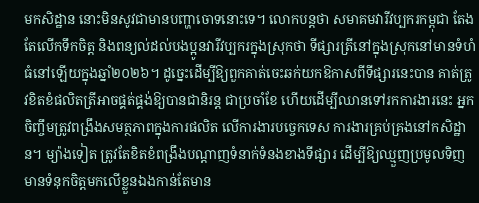មកសិដ្ឋាន នោះមិនសូវជាមានបញ្ហាចោទនោះទេ។ លោកបន្តថា សមាគមវារីវប្បករកម្ពុជា តែងតែលើកទឹកចិត្ត និងពន្យល់ដល់បងប្អូនវារីវប្បករក្នុងស្រុកថា ទីផ្សារត្រីនៅក្នុងស្រុកនៅមានទំហំធំនៅឡើយក្នុងឆ្នាំ២០២៦។ ដូច្នេះដើម្បីឱ្យពួកគាត់ចេះឆក់យកឱកាសពីទីផ្សារនេះបាន គាត់ត្រូវខិតខំផលិតត្រីអាចផ្គត់ផ្គង់ឱ្យបានជានិរន្ត ជាប្រចាំខែ ហើយដើម្បីឈានទៅរកការងារនេះ អ្នកចិញ្ចឹមត្រូវពង្រឹងសមត្ថភាពក្នុងការផលិត លើការងារបច្ចេកទេស ការងារគ្រប់គ្រងនៅកសិដ្ឋាន។ ម្យ៉ាងទៀត ត្រូវតែខិតខំពង្រឹងបណ្តាញទំនាក់ទំនងខាងទីផ្សារ ដើម្បីឱ្យឈ្មួញប្រមូលទិញមានទំនុកចិត្តមកលើខ្លួនឯងកាន់តែមាន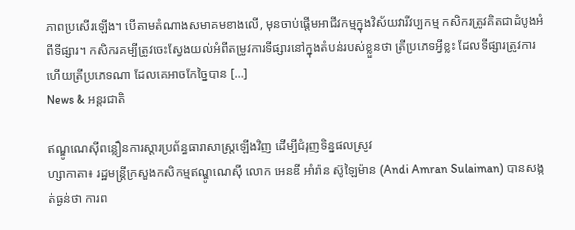ភាពប្រសើរឡើង។ បើតាមតំណាងសមាគមខាងលើ, មុនចាប់ផ្តើមអាជីវកម្មក្នុងវិស័យវារីវប្បកម្ម កសិករត្រូវគិតជាដំបូងអំពីទីផ្សារ។ កសិករគម្បីត្រូវចេះស្វែងយល់អំពីតម្រូវការទីផ្សារនៅក្នុងតំបន់របស់ខ្លួនថា ត្រីប្រភេទអ្វីខ្លះ ដែលទីផ្សារត្រូវការ ហើយត្រីប្រភេទណា ដែលគេអាចកែច្នៃបាន […]
News & អន្តរជាតិ

ឥណ្ឌូណេស៊ីពន្លឿនការស្តារប្រព័ន្ធធារាសាស្ត្រឡើងវិញ ដើម្បីជំរុញទិន្នផលស្រូវ
ហ្សាកាតា៖ រដ្ឋមន្ត្រីក្រសួងកសិកម្មឥណ្ឌូណេស៊ី លោក អេនឌី អាំរ៉ាន ស៊ូឡៃម៉ាន (Andi Amran Sulaiman) បានសង្កត់ធ្ងន់ថា ការព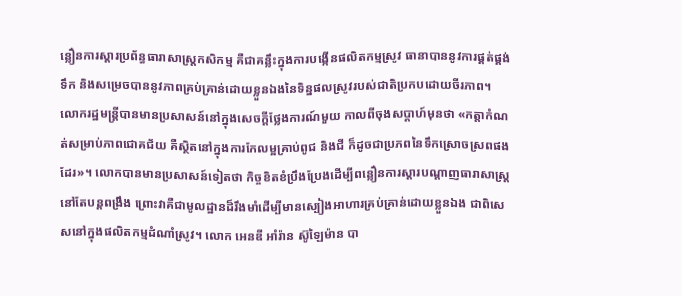ន្លឿនការស្តារប្រព័ន្ធធារាសាស្ត្រកសិកម្ម គឺជាគន្លឹះក្នុងការបង្កើនផលិតកម្មស្រូវ ធានាបាននូវការផ្គត់ផ្គង់ទឹក និងសម្រេចបាននូវភាពគ្រប់គ្រាន់ដោយខ្លួនឯងនៃទិន្នផលស្រូវរបស់ជាតិប្រកបដោយចីរភាព។ លោករដ្ឋមន្ត្រីបានមានប្រសាសន៍នៅក្នុងសេចក្តីថ្លែងការណ៍មួយ កាលពីចុងសប្តាហ៍មុនថា «កត្តាកំណត់សម្រាប់ភាពជោគជ័យ គឺស្ថិតនៅក្នុងការកែលម្អគ្រាប់ពូជ និងជី ក៏ដូចជាប្រភពនៃទឹកស្រោចស្រពផងដែរ»។ លោកបានមានប្រសាសន៍ទៀតថា កិច្ចខិតខំប្រឹងប្រែងដើម្បីពន្លឿនការស្តារបណ្តាញធារាសាស្ត្រនៅតែបន្តពង្រឹង ព្រោះវាគឺជាមូលដ្ឋានដ៏រឹងមាំដើម្បីមានស្បៀងអាហារគ្រប់គ្រាន់ដោយខ្លួនឯង ជាពិសេសនៅក្នុងផលិតកម្មដំណាំស្រូវ។ លោក អេនឌី អាំរ៉ាន ស៊ូឡៃម៉ាន បា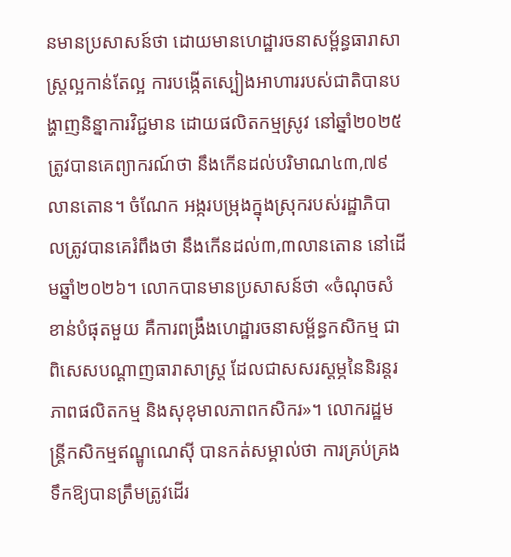នមានប្រសាសន៍ថា ដោយមានហេដ្ឋារចនាសម្ព័ន្ធធារាសាស្ត្រល្អកាន់តែល្អ ការបង្កើតស្បៀងអាហាររបស់ជាតិបានបង្ហាញនិន្នាការវិជ្ជមាន ដោយផលិតកម្មស្រូវ នៅឆ្នាំ២០២៥ ត្រូវបានគេព្យាករណ៍ថា នឹងកើនដល់បរិមាណ៤៣,៧៩លានតោន។ ចំណែក អង្ករបម្រុងក្នុងស្រុករបស់រដ្ឋាភិបាលត្រូវបានគេរំពឹងថា នឹងកើនដល់៣,៣លានតោន នៅដើមឆ្នាំ២០២៦។ លោកបានមានប្រសាសន៍ថា «ចំណុចសំខាន់បំផុតមួយ គឺការពង្រឹងហេដ្ឋារចនាសម្ព័ន្ធកសិកម្ម ជាពិសេសបណ្តាញធារាសាស្ត្រ ដែលជាសសរស្តម្ភនៃនិរន្តរភាពផលិតកម្ម និងសុខុមាលភាពកសិករ»។ លោករដ្ឋមន្ត្រីកសិកម្មឥណ្ឌូណេស៊ី បានកត់សម្គាល់ថា ការគ្រប់គ្រងទឹកឱ្យបានត្រឹមត្រូវដើរ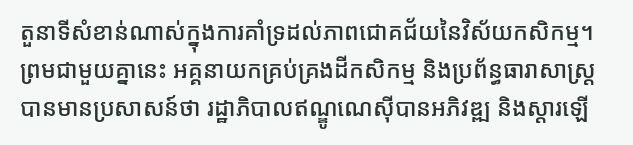តួនាទីសំខាន់ណាស់ក្នុងការគាំទ្រដល់ភាពជោគជ័យនៃវិស័យកសិកម្ម។ ព្រមជាមួយគ្នានេះ អគ្គនាយកគ្រប់គ្រងដីកសិកម្ម និងប្រព័ន្ធធារាសាស្ត្រ បានមានប្រសាសន៍ថា រដ្ឋាភិបាលឥណ្ឌូណេស៊ីបានអភិវឌ្ឍ និងស្តារឡើ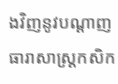ងវិញនូវបណ្តាញធារាសាស្ត្រកសិក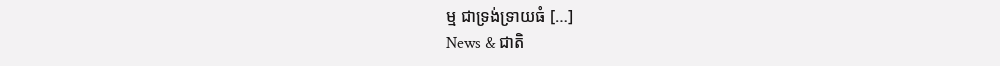ម្ម ជាទ្រង់ទ្រាយធំ […]
News & ជាតិ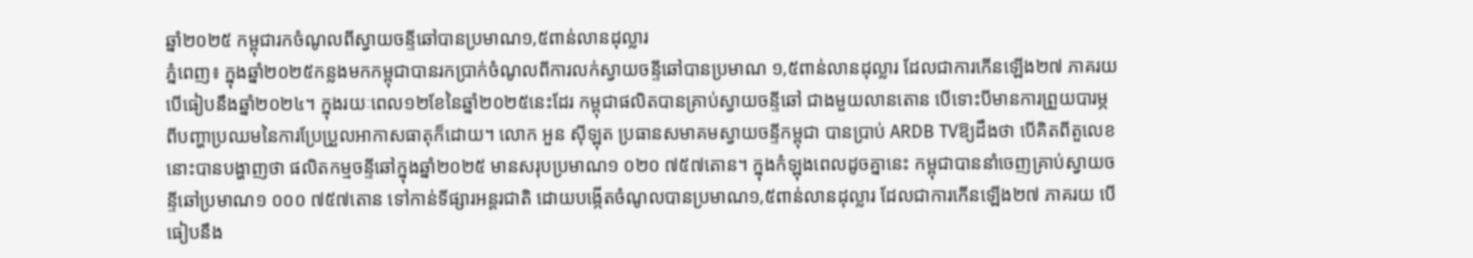ឆ្នាំ២០២៥ កម្ពុជារកចំណូលពីស្វាយចន្ទីឆៅបានប្រមាណ១,៥ពាន់លានដុល្លារ
ភ្នំពេញ៖ ក្នុងឆ្នាំ២០២៥កន្លងមកកម្ពុជាបានរកប្រាក់ចំណូលពីការលក់ស្វាយចន្ទីឆៅបានប្រមាណ ១,៥ពាន់លានដុល្លារ ដែលជាការកើនឡើង២៧ ភាគរយ បើធៀបនឹងឆ្នាំ២០២៤។ ក្នុងរយៈពេល១២ខែនៃឆ្នាំ២០២៥នេះដែរ កម្ពុជាផលិតបានគ្រាប់ស្វាយចន្ទីឆៅ ជាងមួយលានតោន បើទោះបីមានការព្រួយបារម្ភពីបញ្ហាប្រឈមនៃការប្រែប្រួលអាកាសធាតុក៏ដោយ។ លោក អួន ស៊ីឡុត ប្រធានសមាគមស្វាយចន្ទីកម្ពុជា បានប្រាប់ ARDB TVឱ្យដឹងថា បើគិតពីតួលេខនោះបានបង្ហាញថា ផលិតកម្មចន្ទីឆៅក្នុងឆ្នាំ២០២៥ មានសរុបប្រមាណ១ ០២០ ៧៥៧តោន។ ក្នុងកំឡុងពេលដូចគ្នានេះ កម្ពុជាបាននាំចេញគ្រាប់ស្វាយចន្ទីឆៅប្រមាណ១ ០០០ ៧៥៧តោន ទៅកាន់ទីផ្សារអន្តរជាតិ ដោយបង្កើតចំណូលបានប្រមាណ១,៥ពាន់លានដុល្លារ ដែលជាការកើនឡើង២៧ ភាគរយ បើធៀបនឹង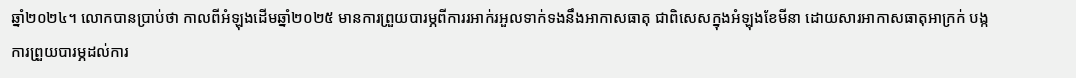ឆ្នាំ២០២៤។ លោកបានប្រាប់ថា កាលពីអំឡុងដើមឆ្នាំ២០២៥ មានការព្រួយបារម្ភពីការរអាក់រអួលទាក់ទងនឹងអាកាសធាតុ ជាពិសេសក្នុងអំឡុងខែមីនា ដោយសារអាកាសធាតុអាក្រក់ បង្កការព្រួយបារម្ភដល់ការ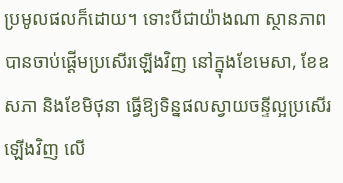ប្រមូលផលក៏ដោយ។ ទោះបីជាយ៉ាងណា ស្ថានភាពបានចាប់ផ្តើមប្រសើរឡើងវិញ នៅក្នុងខែមេសា, ខែឧសភា និងខែមិថុនា ធ្វើឱ្យទិន្នផលស្វាយចន្ទីល្អប្រសើរឡើងវិញ លើ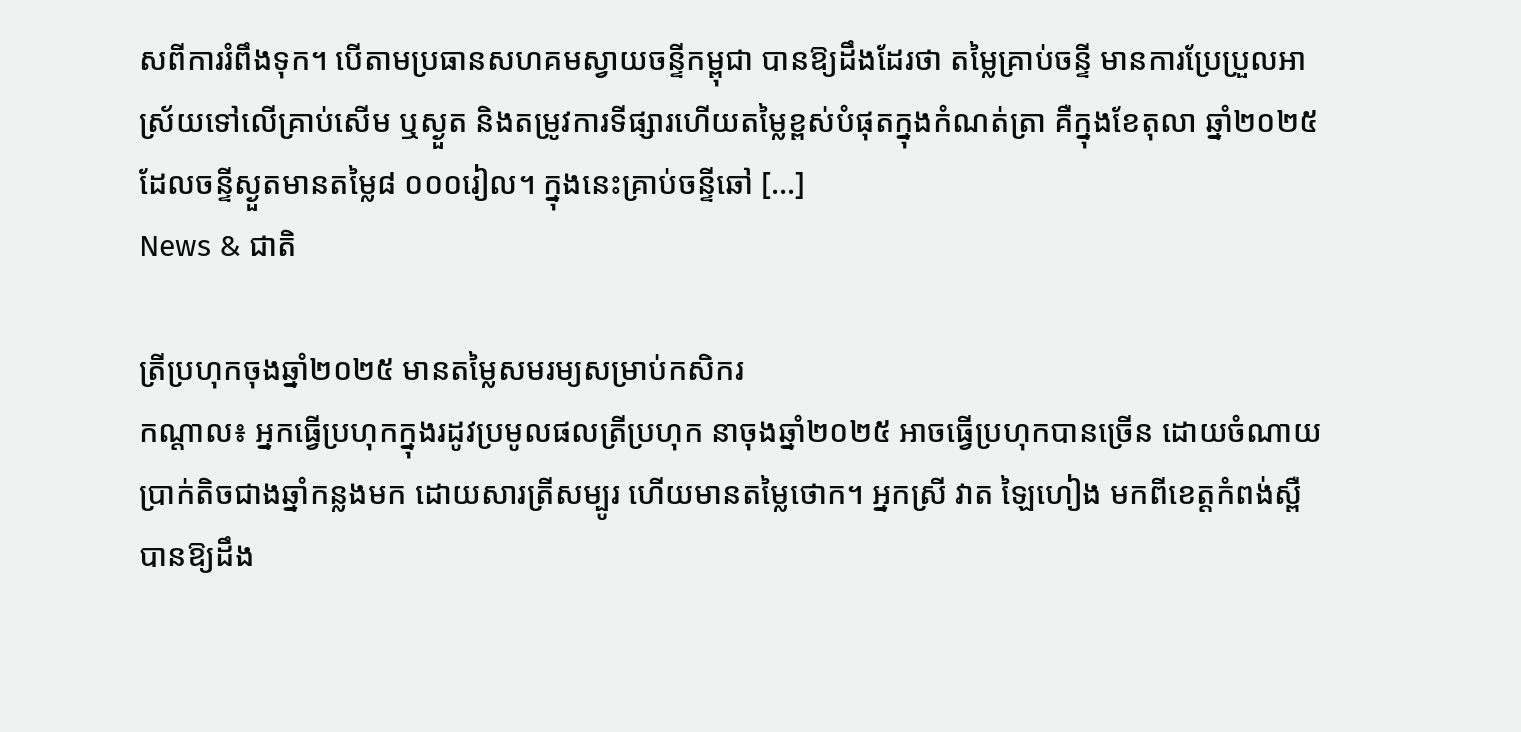សពីការរំពឹងទុក។ បើតាមប្រធានសហគមស្វាយចន្ទីកម្ពុជា បានឱ្យដឹងដែរថា តម្លៃគ្រាប់ចន្ទី មានការប្រែប្រួលអាស្រ័យទៅលើគ្រាប់សើម ឬស្ងួត និងតម្រូវការទីផ្សារហើយតម្លៃខ្ពស់បំផុតក្នុងកំណត់ត្រា គឺក្នុងខែតុលា ឆ្នាំ២០២៥ ដែលចន្ទីស្ងួតមានតម្លៃ៨ ០០០រៀល។ ក្នុងនេះគ្រាប់ចន្ទីឆៅ […]
News & ជាតិ

ត្រីប្រហុកចុងឆ្នាំ២០២៥ មានតម្លៃសមរម្យសម្រាប់កសិករ
កណ្តាល៖ អ្នកធ្វើប្រហុកក្នុងរដូវប្រមូលផលត្រីប្រហុក នាចុងឆ្នាំ២០២៥ អាចធ្វើប្រហុកបានច្រើន ដោយចំណាយប្រាក់តិចជាងឆ្នាំកន្លងមក ដោយសារត្រីសម្បូរ ហើយមានតម្លៃថោក។ អ្នកស្រី វាត ឡៃហៀង មកពីខេត្តកំពង់ស្ពឺ បានឱ្យដឹង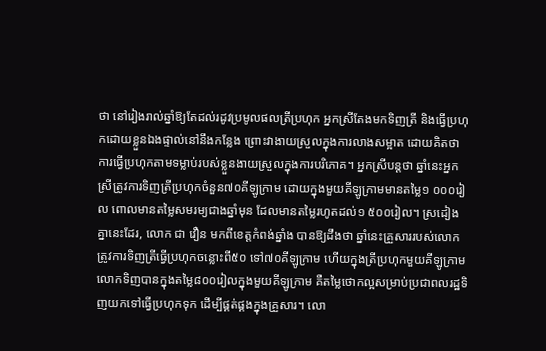ថា នៅរៀងរាល់ឆ្នាំឱ្យតែដល់រដូវប្រមូលផលត្រីប្រហុក អ្នកស្រីតែងមកទិញត្រី និងធ្វើប្រហុកដោយខ្លួនឯងផ្ទាល់នៅនឹងកន្លែង ព្រោះវាងាយស្រួលក្នុងការលាងសម្អាត ដោយគិតថា ការធ្វើប្រហុកតាមទម្លាប់របស់ខ្លួនងាយស្រួលក្នុងការបរិភោគ។ អ្នកស្រីបន្តថា ឆ្នាំនេះអ្នកស្រីត្រូវការទិញត្រីប្រហុកចំនួន៧០គីឡូក្រាម ដោយក្នុងមួយគីឡូក្រាមមានតម្លៃ១ ០០០រៀល ពោលមានតម្លៃសមរម្យជាងឆ្នាំមុន ដែលមានតម្លៃរហូតដល់១ ៥០០រៀល។ ស្រដៀងគ្នានេះដែរ, លោក ជា វឿន មកពីខេត្តកំពង់ឆ្នាំង បានឱ្យដឹងថា ឆ្នាំនេះគ្រួសាររបស់លោកត្រូវការទិញត្រីធ្វើប្រហុកចន្លោះពី៥០ ទៅ៧០គីឡូក្រាម ហើយក្នុងត្រីប្រហុកមួយគីឡូក្រាម លោកទិញបានក្នុងតម្លៃ៨០០រៀលក្នុងមួយគីឡូក្រាម គឺតម្លៃថោកល្អសម្រាប់ប្រជាពលរដ្ឋទិញយកទៅធ្វើប្រហុកទុក ដើម្បីផ្គត់ផ្គងក្នុងគ្រួសារ។ លោ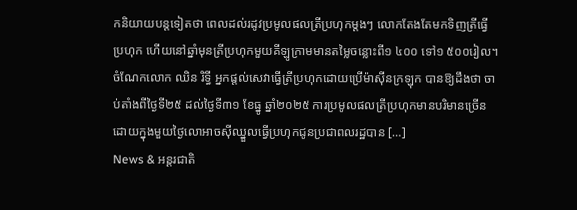កនិយាយបន្តទៀតថា ពេលដល់រដូវប្រមូលផលត្រីប្រហុកម្តងៗ លោកតែងតែមកទិញត្រីធ្វើប្រហុក ហើយនៅឆ្នាំមុនត្រីប្រហុកមួយគីឡូក្រាមមានតម្លៃចន្លោះពី១ ៤០០ ទៅ១ ៥០០រៀល។ ចំណែកលោក ឈិន រិទ្ធី អ្នកផ្តល់សេវាធ្វើត្រីប្រហុកដោយប្រើម៉ាស៊ីនក្រឡុក បានឱ្យដឹងថា ចាប់តាំងពីថ្ងៃទី២៥ ដល់ថ្ងៃទី៣១ ខែធ្នូ ឆ្នាំ២០២៥ ការប្រមូលផលត្រីប្រហុកមានបរិមានច្រើន ដោយក្នុងមួយថ្ងៃលោអាចស៊ីឈ្នួលធ្វើប្រហុកជូនប្រជាពលរដ្ឋបាន […]
News & អន្តរជាតិ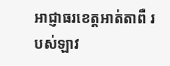អាជ្ញាធរខេត្តអាត់តាពឺ របស់ឡាវ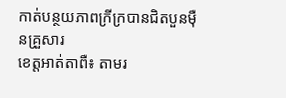កាត់បន្ថយភាពក្រីក្របានជិតបួនម៉ឺនគ្រួសារ
ខេត្តអាត់តាពឺ៖ តាមរ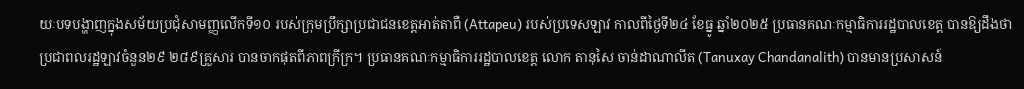យៈបទបង្ហាញក្នុងសម័យប្រជុំសាមញ្ញលើកទី១០ របស់ក្រុមប្រឹក្សាប្រជាជនខេត្តអាត់តាពឺ (Attapeu) របស់ប្រទេសឡាវ កាលពីថ្ងៃទី២៤ ខែធ្នូ ឆ្នាំ២០២៥ ប្រធានគណៈកម្មាធិការរដ្ឋបាលខេត្ត បានឱ្យដឹងថា ប្រជាពលរដ្ឋឡាវចំនួន២៩ ២៨៩គ្រួសារ បានចាកផុតពីភាពក្រីក្រ។ ប្រធានគណៈកម្មាធិការរដ្ឋបាលខេត្ត លោក តានុសៃ ចាន់ដាណាលីត (Tanuxay Chandanalith) បានមានប្រសាសន៍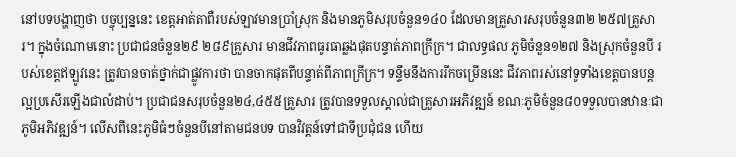នៅបទបង្ហាញថា បច្ចុប្បន្ននេះ ខេត្តអាត់តាពឺរបស់ឡាវមានប្រាំស្រុក និងមានភូមិសរុបចំនួន១៤០ ដែលមានគ្រួសារសរុបចំនួន៣២ ២៥៧គ្រួសារ។ ក្នុងចំណោមនោះ ប្រជាជនចំនួន២៩ ២៨៩គ្រួសារ មានជីវភាពធូរធាឆ្លងផុតបន្ទាត់ភាពក្រីក្រ។ ជាលទ្ធផល ភូមិចំនួន១២៧ និងស្រុកចំនួនបី របស់ខេត្តឥឡូវនេះ ត្រូវបានចាត់ថ្នាក់ជាផ្លូវការថា បានចាកផុតពីបន្ទាត់ពីភាពក្រីក្រ។ ទន្ទឹមនឹងការរីកចម្រើននេះ ជីវភាពរស់នៅទូទាំងខេត្តបានបន្តល្អប្រសើរឡើងជាលំដាប់។ ប្រជាជនសរុបចំនួន២៤,៤៥៥គ្រួសារ ត្រូវបានទទួលស្គាល់ជាគ្រួសារអភិវឌ្ឍន៍ ខណៈភូមិចំនួន៨០ទទួលបានឋានៈជាភូមិអភិវឌ្ឍន៍។ លើសពីនេះភូមិធំៗចំនួនបីនៅតាមជនបទ បានវិវត្តន៍ទៅជាទីប្រជុំជន ហើយ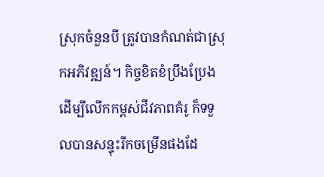ស្រុកចំនួនបី ត្រូវបានកំណត់ជាស្រុកអភិវឌ្ឍន៍។ កិច្ចខិតខំប្រឹងប្រែងដើម្បីលើកកម្ពស់ជីវភាពគំរូ ក៏ទទួលបានសន្ទុះរីកចម្រើនផងដែ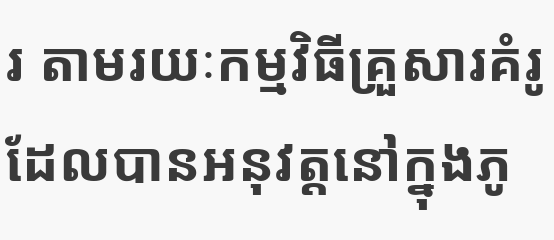រ តាមរយៈកម្មវិធីគ្រួសារគំរូ ដែលបានអនុវត្តនៅក្នុងភូ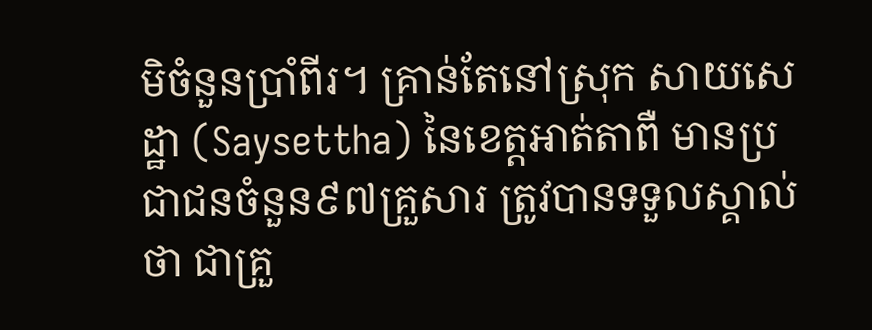មិចំនួនប្រាំពីរ។ គ្រាន់តែនៅស្រុក សាយសេដ្ឋា (Saysettha) នៃខេត្តអាត់តាពឺ មានប្រជាជនចំនួន៩៧គ្រួសារ ត្រូវបានទទួលស្គាល់ថា ជាគ្រួ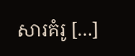សារគំរូ […]